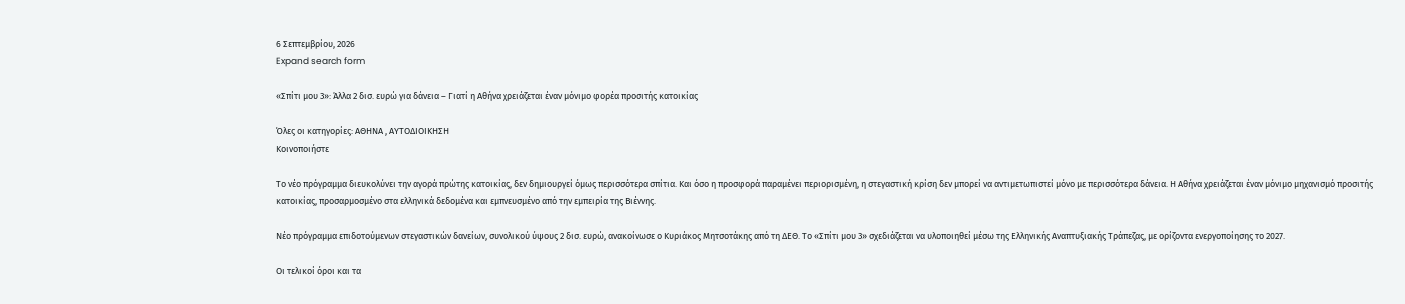6 Σεπτεμβρίου, 2026
Expand search form

«Σπίτι μου 3»: Άλλα 2 δισ. ευρώ για δάνεια – Γιατί η Αθήνα χρειάζεται έναν μόνιμο φορέα προσιτής κατοικίας

Όλες οι κατηγορίες: ΑΘΗΝΑ , ΑΥΤΟΔΙΟΙΚΗΣΗ
Κοινοποιήστε

Το νέο πρόγραμμα διευκολύνει την αγορά πρώτης κατοικίας, δεν δημιουργεί όμως περισσότερα σπίτια. Και όσο η προσφορά παραμένει περιορισμένη, η στεγαστική κρίση δεν μπορεί να αντιμετωπιστεί μόνο με περισσότερα δάνεια. Η Αθήνα χρειάζεται έναν μόνιμο μηχανισμό προσιτής κατοικίας, προσαρμοσμένο στα ελληνικά δεδομένα και εμπνευσμένο από την εμπειρία της Βιέννης.

Νέο πρόγραμμα επιδοτούμενων στεγαστικών δανείων, συνολικού ύψους 2 δισ. ευρώ, ανακοίνωσε ο Κυριάκος Μητσοτάκης από τη ΔΕΘ. Το «Σπίτι μου 3» σχεδιάζεται να υλοποιηθεί μέσω της Ελληνικής Αναπτυξιακής Τράπεζας, με ορίζοντα ενεργοποίησης το 2027.

Οι τελικοί όροι και τα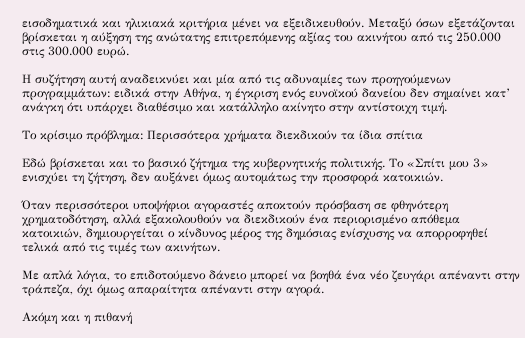εισοδηματικά και ηλικιακά κριτήρια μένει να εξειδικευθούν. Μεταξύ όσων εξετάζονται βρίσκεται η αύξηση της ανώτατης επιτρεπόμενης αξίας του ακινήτου από τις 250.000 στις 300.000 ευρώ.

Η συζήτηση αυτή αναδεικνύει και μία από τις αδυναμίες των προηγούμενων προγραμμάτων: ειδικά στην Αθήνα, η έγκριση ενός ευνοϊκού δανείου δεν σημαίνει κατ’ ανάγκη ότι υπάρχει διαθέσιμο και κατάλληλο ακίνητο στην αντίστοιχη τιμή.

Το κρίσιμο πρόβλημα: Περισσότερα χρήματα διεκδικούν τα ίδια σπίτια

Εδώ βρίσκεται και το βασικό ζήτημα της κυβερνητικής πολιτικής. Το «Σπίτι μου 3» ενισχύει τη ζήτηση, δεν αυξάνει όμως αυτομάτως την προσφορά κατοικιών.

Όταν περισσότεροι υποψήφιοι αγοραστές αποκτούν πρόσβαση σε φθηνότερη χρηματοδότηση, αλλά εξακολουθούν να διεκδικούν ένα περιορισμένο απόθεμα κατοικιών, δημιουργείται ο κίνδυνος μέρος της δημόσιας ενίσχυσης να απορροφηθεί τελικά από τις τιμές των ακινήτων.

Με απλά λόγια, το επιδοτούμενο δάνειο μπορεί να βοηθά ένα νέο ζευγάρι απέναντι στην τράπεζα, όχι όμως απαραίτητα απέναντι στην αγορά.

Ακόμη και η πιθανή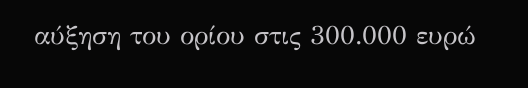αύξηση του ορίου στις 300.000 ευρώ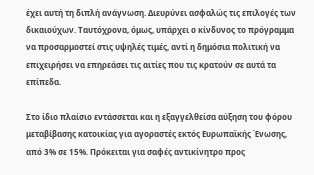έχει αυτή τη διπλή ανάγνωση. Διευρύνει ασφαλώς τις επιλογές των δικαιούχων. Ταυτόχρονα, όμως, υπάρχει ο κίνδυνος το πρόγραμμα να προσαρμοστεί στις υψηλές τιμές, αντί η δημόσια πολιτική να επιχειρήσει να επηρεάσει τις αιτίες που τις κρατούν σε αυτά τα επίπεδα.

Στο ίδιο πλαίσιο εντάσσεται και η εξαγγελθείσα αύξηση του φόρου μεταβίβασης κατοικίας για αγοραστές εκτός Ευρωπαϊκής Ένωσης, από 3% σε 15%. Πρόκειται για σαφές αντικίνητρο προς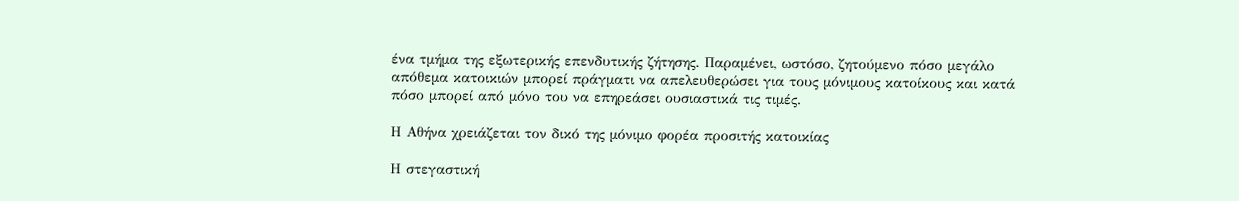ένα τμήμα της εξωτερικής επενδυτικής ζήτησης. Παραμένει, ωστόσο, ζητούμενο πόσο μεγάλο απόθεμα κατοικιών μπορεί πράγματι να απελευθερώσει για τους μόνιμους κατοίκους και κατά πόσο μπορεί από μόνο του να επηρεάσει ουσιαστικά τις τιμές.

Η Αθήνα χρειάζεται τον δικό της μόνιμο φορέα προσιτής κατοικίας

Η στεγαστική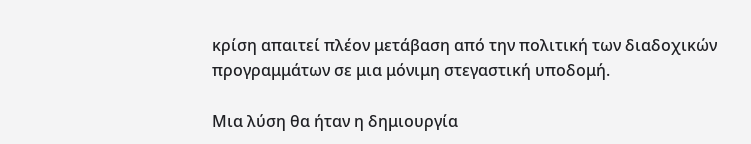κρίση απαιτεί πλέον μετάβαση από την πολιτική των διαδοχικών προγραμμάτων σε μια μόνιμη στεγαστική υποδομή.

Μια λύση θα ήταν η δημιουργία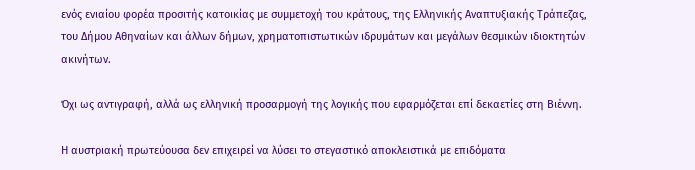ενός ενιαίου φορέα προσιτής κατοικίας με συμμετοχή του κράτους, της Ελληνικής Αναπτυξιακής Τράπεζας, του Δήμου Αθηναίων και άλλων δήμων, χρηματοπιστωτικών ιδρυμάτων και μεγάλων θεσμικών ιδιοκτητών ακινήτων.

Όχι ως αντιγραφή, αλλά ως ελληνική προσαρμογή της λογικής που εφαρμόζεται επί δεκαετίες στη Βιέννη.

Η αυστριακή πρωτεύουσα δεν επιχειρεί να λύσει το στεγαστικό αποκλειστικά με επιδόματα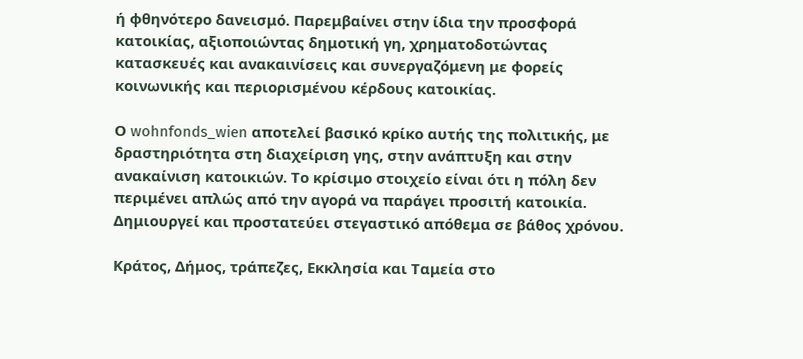ή φθηνότερο δανεισμό. Παρεμβαίνει στην ίδια την προσφορά κατοικίας, αξιοποιώντας δημοτική γη, χρηματοδοτώντας κατασκευές και ανακαινίσεις και συνεργαζόμενη με φορείς κοινωνικής και περιορισμένου κέρδους κατοικίας.

Ο wohnfonds_wien αποτελεί βασικό κρίκο αυτής της πολιτικής, με δραστηριότητα στη διαχείριση γης, στην ανάπτυξη και στην ανακαίνιση κατοικιών. Το κρίσιμο στοιχείο είναι ότι η πόλη δεν περιμένει απλώς από την αγορά να παράγει προσιτή κατοικία. Δημιουργεί και προστατεύει στεγαστικό απόθεμα σε βάθος χρόνου.

Κράτος, Δήμος, τράπεζες, Εκκλησία και Ταμεία στο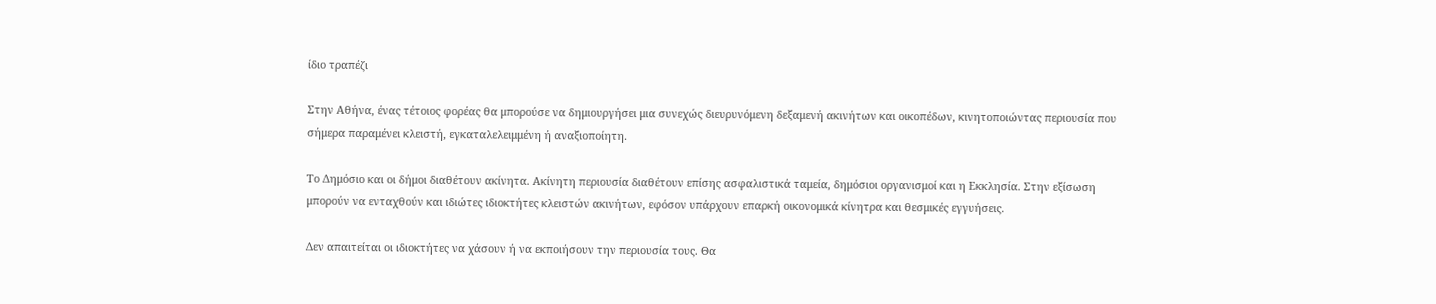ίδιο τραπέζι

Στην Αθήνα, ένας τέτοιος φορέας θα μπορούσε να δημιουργήσει μια συνεχώς διευρυνόμενη δεξαμενή ακινήτων και οικοπέδων, κινητοποιώντας περιουσία που σήμερα παραμένει κλειστή, εγκαταλελειμμένη ή αναξιοποίητη.

Το Δημόσιο και οι δήμοι διαθέτουν ακίνητα. Ακίνητη περιουσία διαθέτουν επίσης ασφαλιστικά ταμεία, δημόσιοι οργανισμοί και η Εκκλησία. Στην εξίσωση μπορούν να ενταχθούν και ιδιώτες ιδιοκτήτες κλειστών ακινήτων, εφόσον υπάρχουν επαρκή οικονομικά κίνητρα και θεσμικές εγγυήσεις.

Δεν απαιτείται οι ιδιοκτήτες να χάσουν ή να εκποιήσουν την περιουσία τους. Θα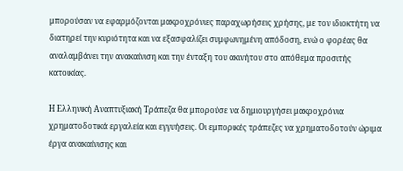μπορούσαν να εφαρμόζονται μακροχρόνιες παραχωρήσεις χρήσης, με τον ιδιοκτήτη να διατηρεί την κυριότητα και να εξασφαλίζει συμφωνημένη απόδοση, ενώ ο φορέας θα αναλαμβάνει την ανακαίνιση και την ένταξη του ακινήτου στο απόθεμα προσιτής κατοικίας.

Η Ελληνική Αναπτυξιακή Τράπεζα θα μπορούσε να δημιουργήσει μακροχρόνια χρηματοδοτικά εργαλεία και εγγυήσεις. Οι εμπορικές τράπεζες να χρηματοδοτούν ώριμα έργα ανακαίνισης και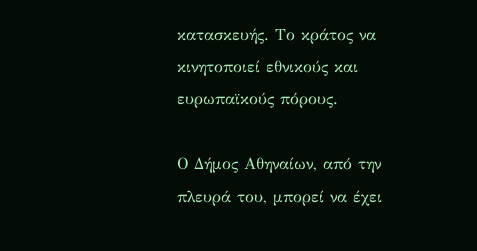κατασκευής. Το κράτος να κινητοποιεί εθνικούς και ευρωπαϊκούς πόρους.

Ο Δήμος Αθηναίων, από την πλευρά του, μπορεί να έχει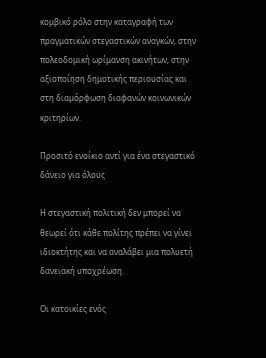κομβικό ρόλο στην καταγραφή των πραγματικών στεγαστικών αναγκών, στην πολεοδομική ωρίμανση ακινήτων, στην αξιοποίηση δημοτικής περιουσίας και στη διαμόρφωση διαφανών κοινωνικών κριτηρίων.

Προσιτό ενοίκιο αντί για ένα στεγαστικό δάνειο για όλους

Η στεγαστική πολιτική δεν μπορεί να θεωρεί ότι κάθε πολίτης πρέπει να γίνει ιδιοκτήτης και να αναλάβει μια πολυετή δανειακή υποχρέωση.

Οι κατοικίες ενός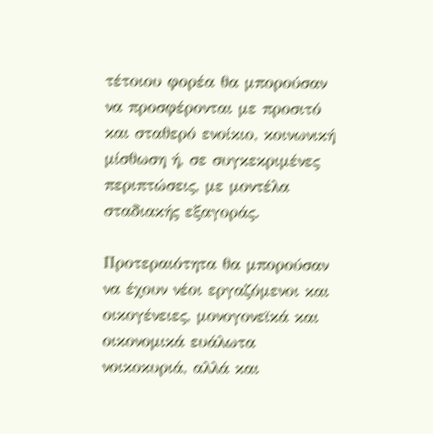τέτοιου φορέα θα μπορούσαν να προσφέρονται με προσιτό και σταθερό ενοίκιο, κοινωνική μίσθωση ή, σε συγκεκριμένες περιπτώσεις, με μοντέλα σταδιακής εξαγοράς.

Προτεραιότητα θα μπορούσαν να έχουν νέοι εργαζόμενοι και οικογένειες, μονογονεϊκά και οικονομικά ευάλωτα νοικοκυριά, αλλά και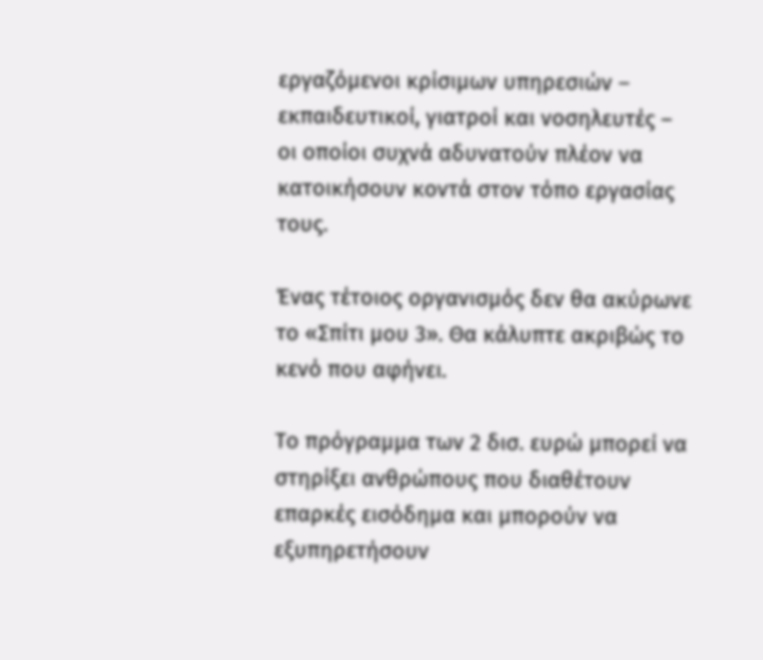εργαζόμενοι κρίσιμων υπηρεσιών – εκπαιδευτικοί, γιατροί και νοσηλευτές – οι οποίοι συχνά αδυνατούν πλέον να κατοικήσουν κοντά στον τόπο εργασίας τους.

Ένας τέτοιος οργανισμός δεν θα ακύρωνε το «Σπίτι μου 3». Θα κάλυπτε ακριβώς το κενό που αφήνει.

Το πρόγραμμα των 2 δισ. ευρώ μπορεί να στηρίξει ανθρώπους που διαθέτουν επαρκές εισόδημα και μπορούν να εξυπηρετήσουν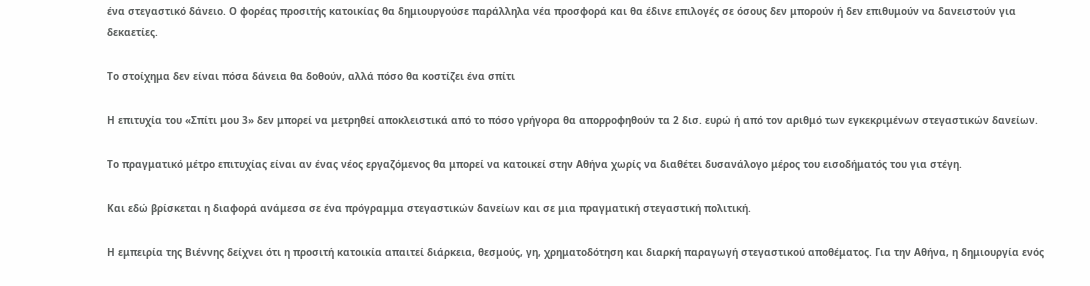ένα στεγαστικό δάνειο. Ο φορέας προσιτής κατοικίας θα δημιουργούσε παράλληλα νέα προσφορά και θα έδινε επιλογές σε όσους δεν μπορούν ή δεν επιθυμούν να δανειστούν για δεκαετίες.

Το στοίχημα δεν είναι πόσα δάνεια θα δοθούν, αλλά πόσο θα κοστίζει ένα σπίτι

Η επιτυχία του «Σπίτι μου 3» δεν μπορεί να μετρηθεί αποκλειστικά από το πόσο γρήγορα θα απορροφηθούν τα 2 δισ. ευρώ ή από τον αριθμό των εγκεκριμένων στεγαστικών δανείων.

Το πραγματικό μέτρο επιτυχίας είναι αν ένας νέος εργαζόμενος θα μπορεί να κατοικεί στην Αθήνα χωρίς να διαθέτει δυσανάλογο μέρος του εισοδήματός του για στέγη.

Και εδώ βρίσκεται η διαφορά ανάμεσα σε ένα πρόγραμμα στεγαστικών δανείων και σε μια πραγματική στεγαστική πολιτική.

Η εμπειρία της Βιέννης δείχνει ότι η προσιτή κατοικία απαιτεί διάρκεια, θεσμούς, γη, χρηματοδότηση και διαρκή παραγωγή στεγαστικού αποθέματος. Για την Αθήνα, η δημιουργία ενός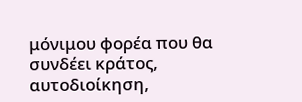μόνιμου φορέα που θα συνδέει κράτος, αυτοδιοίκηση,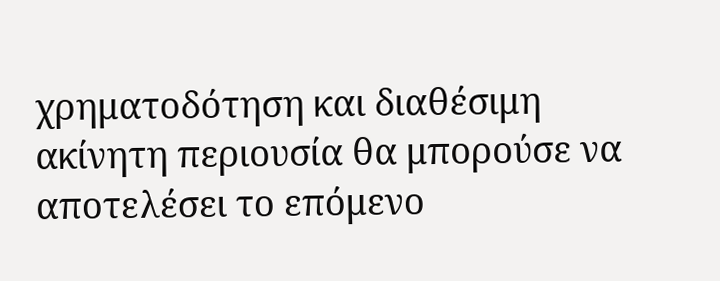χρηματοδότηση και διαθέσιμη ακίνητη περιουσία θα μπορούσε να αποτελέσει το επόμενο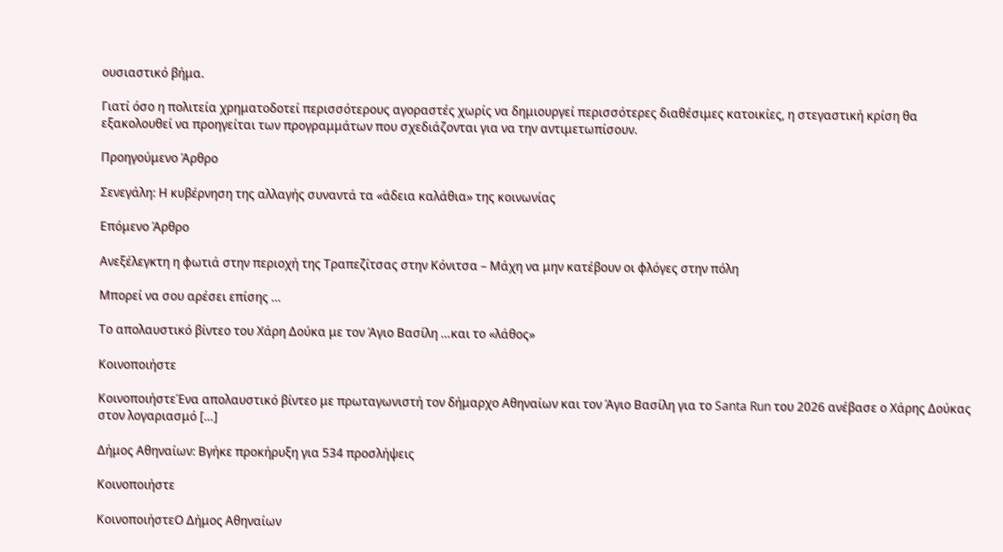ουσιαστικό βήμα.

Γιατί όσο η πολιτεία χρηματοδοτεί περισσότερους αγοραστές χωρίς να δημιουργεί περισσότερες διαθέσιμες κατοικίες, η στεγαστική κρίση θα εξακολουθεί να προηγείται των προγραμμάτων που σχεδιάζονται για να την αντιμετωπίσουν.

Προηγούμενο Άρθρο

Σενεγάλη: Η κυβέρνηση της αλλαγής συναντά τα «άδεια καλάθια» της κοινωνίας

Επόμενο Άρθρο

Ανεξέλεγκτη η φωτιά στην περιοχή της Τραπεζίτσας στην Κόνιτσα – Μάχη να μην κατέβουν οι φλόγες στην πόλη

Μπορεί να σου αρέσει επίσης …

Το απολαυστικό βίντεο του Χάρη Δούκα με τον Άγιο Βασίλη …και το «λάθος»

Κοινοποιήστε

ΚοινοποιήστεΈνα απολαυστικό βίντεο με πρωταγωνιστή τον δήμαρχο Αθηναίων και τον Άγιο Βασίλη για το Santa Run του 2026 ανέβασε ο Χάρης Δούκας στον λογαριασμό […]

Δήμος Αθηναίων: Βγήκε προκήρυξη για 534 προσλήψεις

Κοινοποιήστε

ΚοινοποιήστεΟ Δήμος Αθηναίων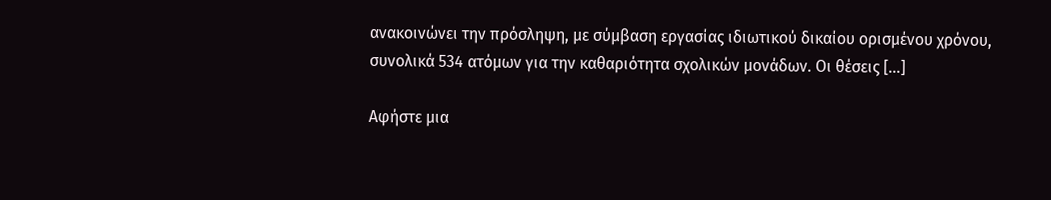ανακοινώνει την πρόσληψη, με σύμβαση εργασίας ιδιωτικού δικαίου ορισμένου χρόνου, συνολικά 534 ατόμων για την καθαριότητα σχολικών μονάδων. Οι θέσεις […]

Αφήστε μια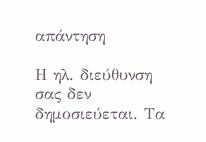απάντηση

Η ηλ. διεύθυνση σας δεν δημοσιεύεται. Τα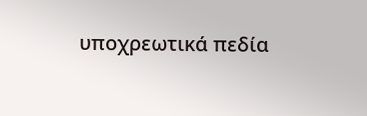υποχρεωτικά πεδία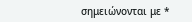σημειώνονται με *